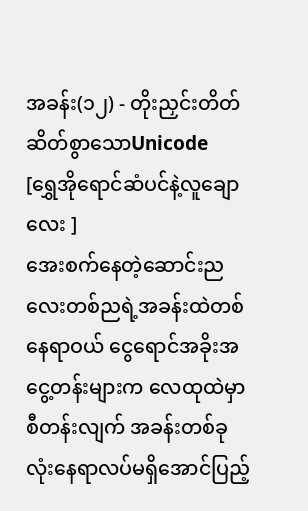အခန်း(၁၂) - တိုးညှင်းတိတ်ဆိတ်စွာသောUnicode
[ရွှေအိုရောင်ဆံပင်နဲ့လူချောလေး ]
အေးစက်နေတဲ့ဆောင်းညလေးတစ်ညရဲ့အခန်းထဲတစ်နေရာဝယ် ငွေရောင်အခိုးအငွေ့တန်းများက လေထုထဲမှာစီတန်းလျက် အခန်းတစ်ခုလုံးနေရာလပ်မရှိအောင်ပြည့်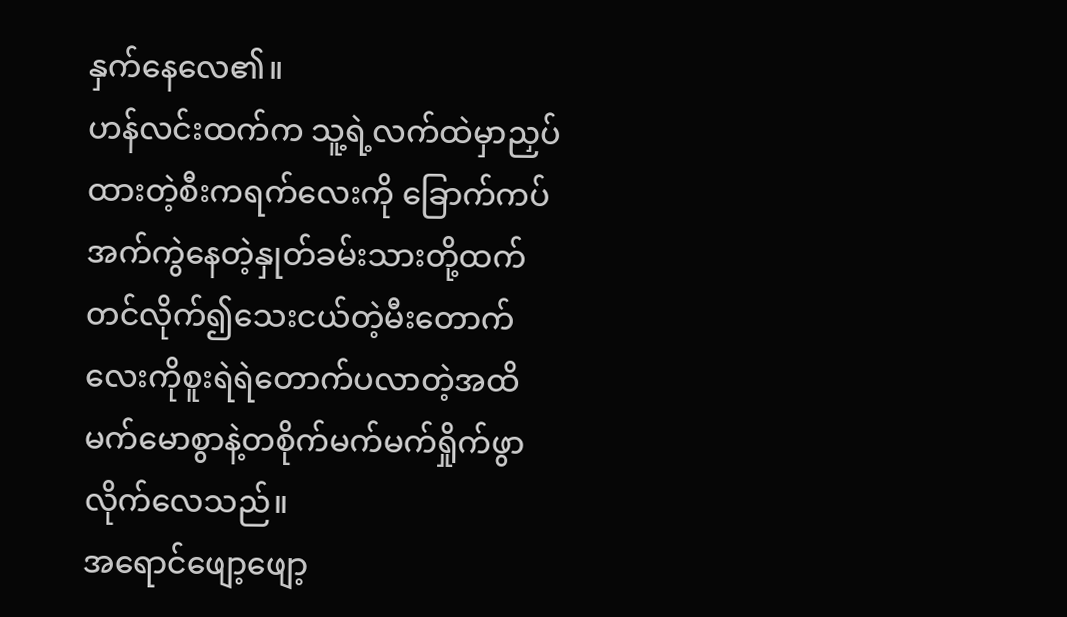နှက်နေလေ၏။
ဟန်လင်းထက်က သူ့ရဲ့လက်ထဲမှာညှပ်ထားတဲ့စီးကရက်လေးကို ခြောက်ကပ်အက်ကွဲနေတဲ့နှုတ်ခမ်းသားတို့ထက်တင်လိုက်၍သေးငယ်တဲ့မီးတောက်လေးကိုစူးရဲရဲတောက်ပလာတဲ့အထိမက်မောစွာနဲ့တစိုက်မက်မက်ရှိုက်ဖွာလိုက်လေသည်။
အရောင်ဖျော့ဖျော့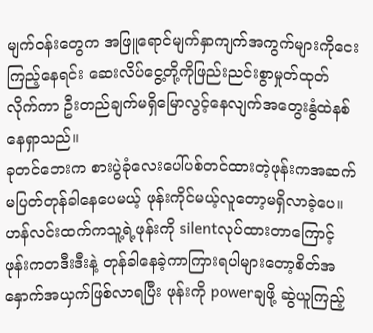မျက်ဝန်းတွေက အဖြူရောင်မျက်နှာကျက်အကွက်များကိုငေးကြည့်နေရင်း ဆေးလိပ်ငွေ့တို့ကိုဖြည်းညင်းစွာမှုတ်ထုတ်လိုက်ကာ ဦးတည်ချက်မရှိမြောလွင့်နေလျက်အတွေးနွံထဲနစ်နေရှာသည်။
ခုတင်ဘေးက စားပွဲခုံလေးပေါ်ပစ်တင်ထားတဲ့ဖုန်းကအဆက်မပြတ်တုန်ခါနေပေမယ့် ဖုန်းကိုင်မယ့်လူတော့မရှိလာခဲ့ပေ။
ဟန်လင်းထက်ကသူ့ရဲ့ဖုန်းကို silentလုပ်ထားတာကြောင့် ဖုန်းကတဒီးဒီးနဲ့ တုန်ခါနေခဲ့ကာကြားရပါများတော့စိတ်အနှောက်အယှက်ဖြစ်လာရပြီး ဖုန်းကို powerချဖို့ ဆွဲယူကြည့်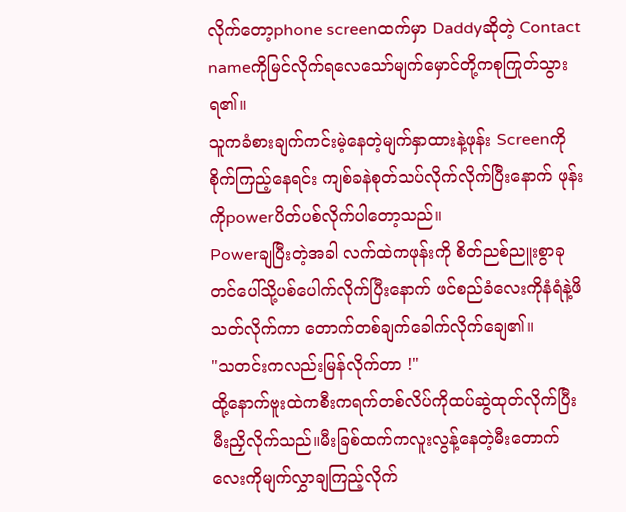လိုက်တော့phone screenထက်မှာ Daddyဆိုတဲ့ Contact nameကိုမြင်လိုက်ရလေသော်မျက်မှောင်တို့ကစုကြုတ်သွားရ၏။
သူကခံစားချက်ကင်းမဲ့နေတဲ့မျက်နှာထားနဲ့ဖုန်း Screenကိုစိုက်ကြည့်နေရင်း ကျစ်ခနဲစုတ်သပ်လိုက်လိုက်ပြီးနောက် ဖုန်းကိုpowerပိတ်ပစ်လိုက်ပါတော့သည်။
Powerချပြီးတဲ့အခါ လက်ထဲကဖုန်းကို စိတ်ညစ်ညူးစွာခုတင်ပေါ်သို့ပစ်ပေါက်လိုက်ပြီးနောက် ဖင်စည်ခံလေးကိုနံရံနဲ့ဖိသတ်လိုက်ကာ တောက်တစ်ချက်ခေါက်လိုက်ချေ၏။
"သတင်းကလည်းမြန်လိုက်တာ !"
ထို့နောက်ဗူးထဲကစီးကရက်တစ်လိပ်ကိုထပ်ဆွဲထုတ်လိုက်ပြီးမီးညှိလိုက်သည်။မီးခြစ်ထက်ကလူးလွန့်နေတဲ့မီးတောက်လေးကိုမျက်လွှာချကြည့်လိုက်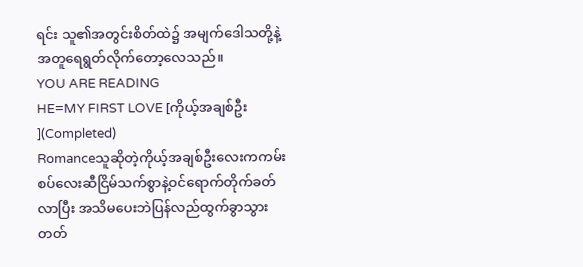ရင်း သူ၏အတွင်းစိတ်ထဲ၌ အမျက်ဒေါသတို့နဲ့အတူရေရွတ်လိုက်တော့လေသည်။
YOU ARE READING
HE=MY FIRST LOVE [ကိုယ့်အချစ်ဦး ](Completed)
Romanceသူဆိုတဲ့ကိုယ့်အချစ်ဦးလေးကကမ်းစပ်လေးဆီငြိမ်သက်စွာနဲ့ဝင်ရောက်တိုက်ခတ်လာပြီး အသိမပေးဘဲပြန်လည်ထွက်ခွာသွားတတ်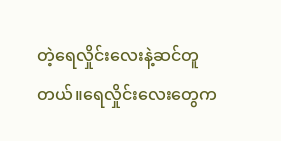တဲ့ရေလှိုင်းလေးနဲ့ဆင်တူတယ်။ရေလှိုင်းလေးတွေက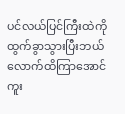ပင်လယ်ပြင်ကြီးထဲကိုထွက်ခွာသွားပြီးဘယ်လောက်ထိကြာအောင်ကူး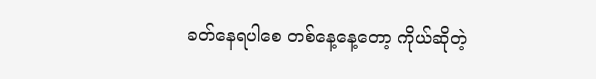ခတ်နေရပါစေ တစ်နေ့နေ့တော့ ကိုယ်ဆိုတဲ့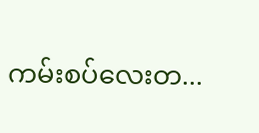ကမ်းစပ်လေးတ...